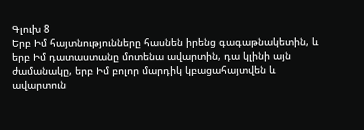Գլուխ 8
Երբ Իմ հայտնությունները հասնեն իրենց գագաթնակետին, և երբ Իմ դատաստանը մոտենա ավարտին, դա կլինի այն ժամանակը, երբ Իմ բոլոր մարդիկ կբացահայտվեն և ավարտուն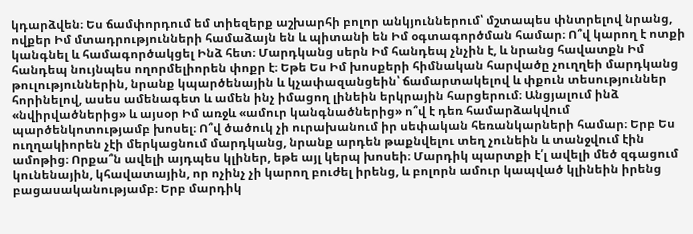կդարձվեն։ Ես ճամփորդում եմ տիեզերք աշխարհի բոլոր անկյուններում՝ մշտապես փնտրելով նրանց, ովքեր Իմ մտադրությունների համաձայն են և պիտանի են Իմ օգտագործման համար։ Ո՞վ կարող է ոտքի կանգնել և համագործակցել Ինձ հետ։ Մարդկանց սերն Իմ հանդեպ չնչին է, և նրանց հավատքն Իմ հանդեպ նույնպես ողորմելիորեն փոքր է։ Եթե Ես Իմ խոսքերի հիմնական հարվածը չուղղեի մարդկանց թուլություններին, նրանք կպարծենային և կչափազանցեին՝ ճամարտակելով և փքուն տեսություններ հորինելով, ասես ամենագետ և ամեն ինչ իմացող լինեին երկրային հարցերում։ Անցյալում ինձ «նվիրվածներից» և այսօր Իմ առջև «ամուր կանգնածներից» ո՞վ է դեռ համարձակվում պարծենկոտությամբ խոսել։ Ո՞վ ծածուկ չի ուրախանում իր սեփական հեռանկարների համար։ Երբ Ես ուղղակիորեն չէի մերկացնում մարդկանց, նրանք արդեն թաքնվելու տեղ չունեին և տանջվում էին ամոթից։ Որքա՞ն ավելի այդպես կլիներ, եթե այլ կերպ խոսեի։ Մարդիկ պարտքի է՛լ ավելի մեծ զգացում կունենային, կհավատային, որ ոչինչ չի կարող բուժել իրենց, և բոլորն ամուր կապված կլինեին իրենց բացասականությամբ։ Երբ մարդիկ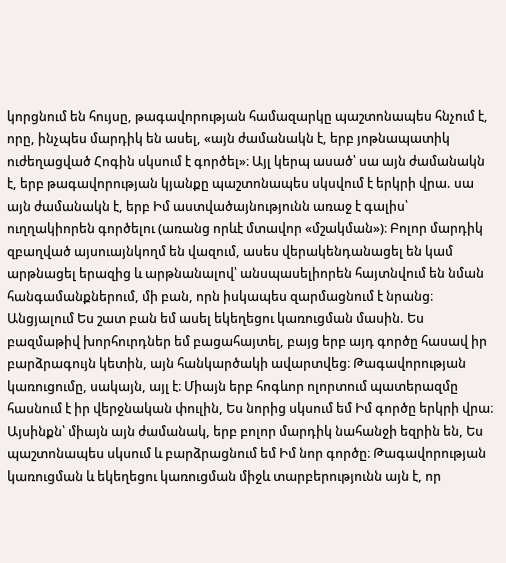կորցնում են հույսը, թագավորության համազարկը պաշտոնապես հնչում է, որը, ինչպես մարդիկ են ասել, «այն ժամանակն է, երբ յոթնապատիկ ուժեղացված Հոգին սկսում է գործել»։ Այլ կերպ ասած՝ սա այն ժամանակն է, երբ թագավորության կյանքը պաշտոնապես սկսվում է երկրի վրա. սա այն ժամանակն է, երբ Իմ աստվածայնությունն առաջ է գալիս՝ ուղղակիորեն գործելու (առանց որևէ մտավոր «մշակման»)։ Բոլոր մարդիկ զբաղված այսուայնկողմ են վազում, ասես վերակենդանացել են կամ արթնացել երազից և արթնանալով՝ անսպասելիորեն հայտնվում են նման հանգամանքներում, մի բան, որն իսկապես զարմացնում է նրանց։ Անցյալում Ես շատ բան եմ ասել եկեղեցու կառուցման մասին. Ես բազմաթիվ խորհուրդներ եմ բացահայտել, բայց երբ այդ գործը հասավ իր բարձրագույն կետին, այն հանկարծակի ավարտվեց։ Թագավորության կառուցումը, սակայն, այլ է։ Միայն երբ հոգևոր ոլորտում պատերազմը հասնում է իր վերջնական փուլին, Ես նորից սկսում եմ Իմ գործը երկրի վրա։ Այսինքն՝ միայն այն ժամանակ, երբ բոլոր մարդիկ նահանջի եզրին են, Ես պաշտոնապես սկսում և բարձրացնում եմ Իմ նոր գործը։ Թագավորության կառուցման և եկեղեցու կառուցման միջև տարբերությունն այն է, որ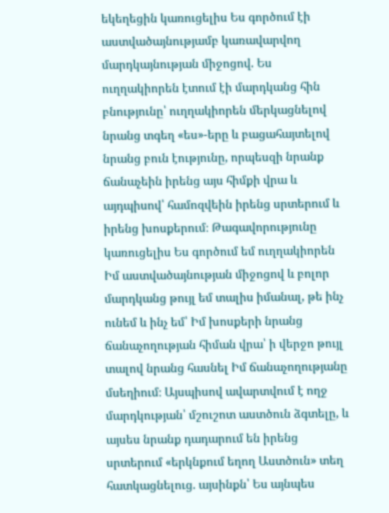եկեղեցին կառուցելիս Ես գործում էի աստվածայնությամբ կառավարվող մարդկայնության միջոցով. Ես ուղղակիորեն էտում էի մարդկանց հին բնությունը՝ ուղղակիորեն մերկացնելով նրանց տգեղ «ես»-երը և բացահայտելով նրանց բուն էությունը, որպեսզի նրանք ճանաչեին իրենց այս հիմքի վրա և այդպիսով՝ համոզվեին իրենց սրտերում և իրենց խոսքերում։ Թագավորությունը կառուցելիս Ես գործում եմ ուղղակիորեն Իմ աստվածայնության միջոցով և բոլոր մարդկանց թույլ եմ տալիս իմանալ, թե ինչ ունեմ և ինչ եմ՝ Իմ խոսքերի նրանց ճանաչողության հիման վրա՝ ի վերջո թույլ տալով նրանց հասնել Իմ ճանաչողությանը մսեղիում։ Այսպիսով ավարտվում է ողջ մարդկության՝ մշուշոտ աստծուն ձգտելը, և այսես նրանք դադարում են իրենց սրտերում «երկնքում եղող Աստծուն» տեղ հատկացնելուց. այսինքն՝ Ես այնպես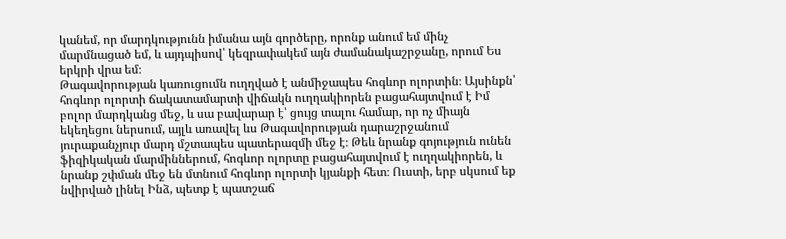կանեմ, որ մարդկությունն իմանա այն գործերը, որոնք անում եմ մինչ մարմնացած եմ, և այդպիսով՝ կեզրափակեմ այն ժամանակաշրջանը, որում Ես երկրի վրա եմ։
Թագավորության կառուցումն ուղղված է անմիջապես հոգևոր ոլորտին։ Այսինքն՝ հոգևոր ոլորտի ճակատամարտի վիճակն ուղղակիորեն բացահայտվում է Իմ բոլոր մարդկանց մեջ, և սա բավարար է՝ ցույց տալու համար, որ ոչ միայն եկեղեցու ներսում, այլև առավել ևս Թագավորության դարաշրջանում յուրաքանչյուր մարդ մշտապես պատերազմի մեջ է։ Թեև նրանք գոյություն ունեն ֆիզիկական մարմիններում, հոգևոր ոլորտը բացահայտվում է ուղղակիորեն, և նրանք շփման մեջ են մտնում հոգևոր ոլորտի կյանքի հետ։ Ուստի, երբ սկսում եք նվիրված լինել Ինձ, պետք է պատշաճ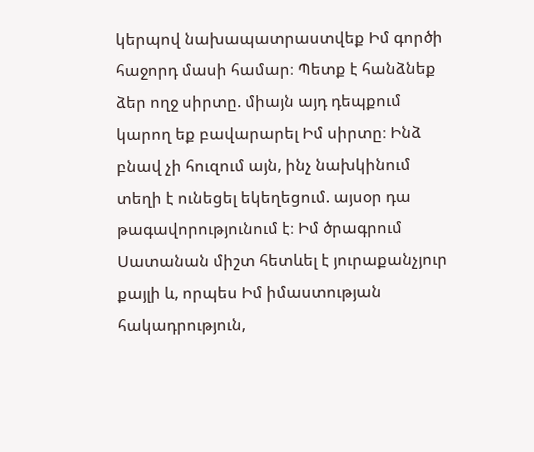կերպով նախապատրաստվեք Իմ գործի հաջորդ մասի համար։ Պետք է հանձնեք ձեր ողջ սիրտը. միայն այդ դեպքում կարող եք բավարարել Իմ սիրտը։ Ինձ բնավ չի հուզում այն, ինչ նախկինում տեղի է ունեցել եկեղեցում. այսօր դա թագավորությունում է։ Իմ ծրագրում Սատանան միշտ հետևել է յուրաքանչյուր քայլի և, որպես Իմ իմաստության հակադրություն,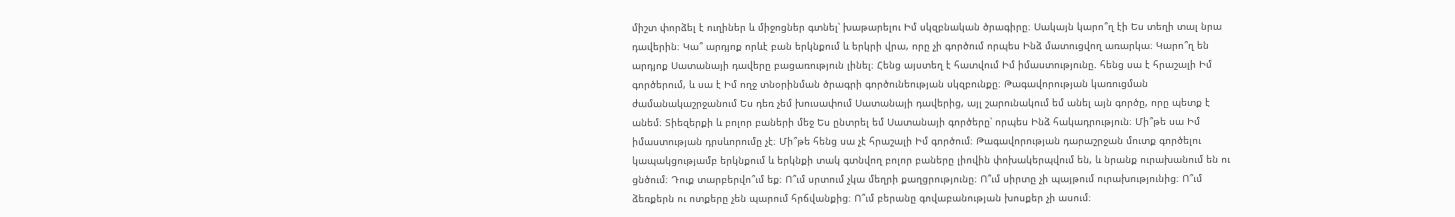միշտ փորձել է ուղիներ և միջոցներ գտնել՝ խաթարելու Իմ սկզբնական ծրագիրը։ Սակայն կարո՞ղ էի Ես տեղի տալ նրա դավերին։ Կա՞ արդյոք որևէ բան երկնքում և երկրի վրա, որը չի գործում որպես Ինձ մատուցվող առարկա։ Կարո՞ղ են արդյոք Սատանայի դավերը բացառություն լինել։ Հենց այստեղ է հատվում Իմ իմաստությունը. հենց սա է հրաշալի Իմ գործերում, և սա է Իմ ողջ տնօրինման ծրագրի գործունեության սկզբունքը։ Թագավորության կառուցման ժամանակաշրջանում Ես դեռ չեմ խուսափում Սատանայի դավերից, այլ շարունակում եմ անել այն գործը, որը պետք է անեմ։ Տիեզերքի և բոլոր բաների մեջ Ես ընտրել եմ Սատանայի գործերը՝ որպես Ինձ հակադրություն։ Մի՞թե սա Իմ իմաստության դրսևորումը չէ։ Մի՞թե հենց սա չէ հրաշալի Իմ գործում։ Թագավորության դարաշրջան մուտք գործելու կապակցությամբ երկնքում և երկնքի տակ գտնվող բոլոր բաները լիովին փոխակերպվում են, և նրանք ուրախանում են ու ցնծում։ Դուք տարբերվո՞ւմ եք։ Ո՞ւմ սրտում չկա մեղրի քաղցրությունը։ Ո՞ւմ սիրտը չի պայթում ուրախությունից։ Ո՞ւմ ձեռքերն ու ոտքերը չեն պարում հրճվանքից։ Ո՞ւմ բերանը գովաբանության խոսքեր չի ասում։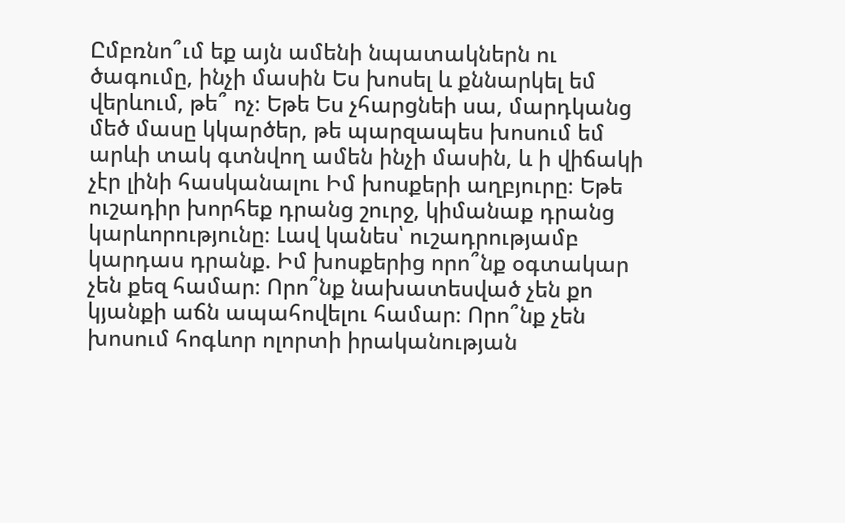Ըմբռնո՞ւմ եք այն ամենի նպատակներն ու ծագումը, ինչի մասին Ես խոսել և քննարկել եմ վերևում, թե՞ ոչ։ Եթե Ես չհարցնեի սա, մարդկանց մեծ մասը կկարծեր, թե պարզապես խոսում եմ արևի տակ գտնվող ամեն ինչի մասին, և ի վիճակի չէր լինի հասկանալու Իմ խոսքերի աղբյուրը։ Եթե ուշադիր խորհեք դրանց շուրջ, կիմանաք դրանց կարևորությունը։ Լավ կանես՝ ուշադրությամբ կարդաս դրանք. Իմ խոսքերից որո՞նք օգտակար չեն քեզ համար։ Որո՞նք նախատեսված չեն քո կյանքի աճն ապահովելու համար։ Որո՞նք չեն խոսում հոգևոր ոլորտի իրականության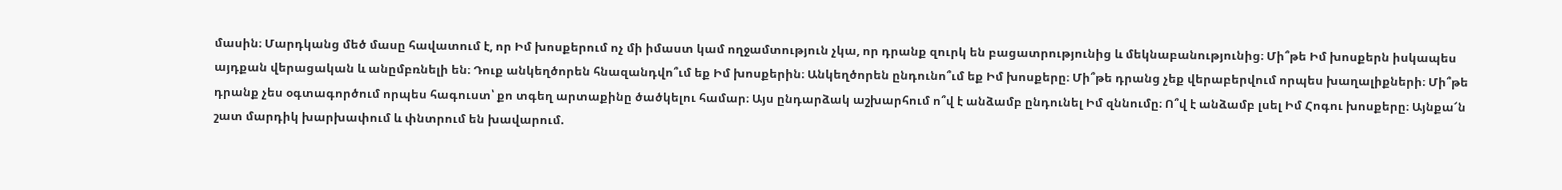մասին։ Մարդկանց մեծ մասը հավատում է, որ Իմ խոսքերում ոչ մի իմաստ կամ ողջամտություն չկա, որ դրանք զուրկ են բացատրությունից և մեկնաբանությունից։ Մի՞թե Իմ խոսքերն իսկապես այդքան վերացական և անըմբռնելի են։ Դուք անկեղծորեն հնազանդվո՞ւմ եք Իմ խոսքերին։ Անկեղծորեն ընդունո՞ւմ եք Իմ խոսքերը։ Մի՞թե դրանց չեք վերաբերվում որպես խաղալիքների։ Մի՞թե դրանք չես օգտագործում որպես հագուստ՝ քո տգեղ արտաքինը ծածկելու համար։ Այս ընդարձակ աշխարհում ո՞վ է անձամբ ընդունել Իմ զննումը։ Ո՞վ է անձամբ լսել Իմ Հոգու խոսքերը։ Այնքա՜ն շատ մարդիկ խարխափում և փնտրում են խավարում.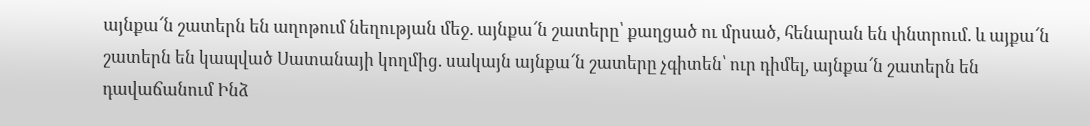այնքա՜ն շատերն են աղոթում նեղության մեջ. այնքա՜ն շատերը՝ քաղցած ու մրսած, հենարան են փնտրում. և այքա՜ն շատերն են կապված Սատանայի կողմից. սակայն այնքա՜ն շատերը չգիտեն՝ ուր դիմել, այնքա՜ն շատերն են դավաճանում Ինձ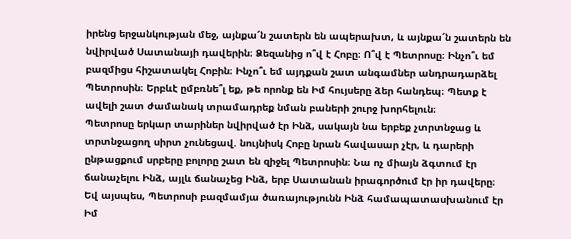իրենց երջանկության մեջ, այնքա՜ն շատերն են ապերախտ, և այնքա՜ն շատերն են նվիրված Սատանայի դավերին։ Ձեզանից ո՞վ է Հոբը։ Ո՞վ է Պետրոսը։ Ինչո՞ւ եմ բազմիցս հիշատակել Հոբին։ Ինչո՞ւ եմ այդքան շատ անգամներ անդրադարձել Պետրոսին։ Երբևէ ըմբռնե՞լ եք, թե որոնք են Իմ հույսերը ձեր հանդեպ։ Պետք է ավելի շատ ժամանակ տրամադրեք նման բաների շուրջ խորհելուն։
Պետրոսը երկար տարիներ նվիրված էր Ինձ, սակայն նա երբեք չտրտնջաց և տրտնջացող սիրտ չունեցավ. նույնիսկ Հոբը նրան հավասար չէր, և դարերի ընթացքում սրբերը բոլորը շատ են զիջել Պետրոսին։ Նա ոչ միայն ձգտում էր ճանաչելու Ինձ, այլև ճանաչեց Ինձ, երբ Սատանան իրագործում էր իր դավերը։ Եվ այսպես, Պետրոսի բազմամյա ծառայությունն Ինձ համապատասխանում էր Իմ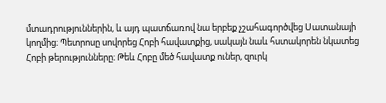մտադրություններին, և այդ պատճառով նա երբեք չշահագործվեց Սատանայի կողմից։ Պետրոսը սովորեց Հոբի հավատքից, սակայն նաև հստակորեն նկատեց Հոբի թերությունները։ Թեև Հոբը մեծ հավատք ուներ, զուրկ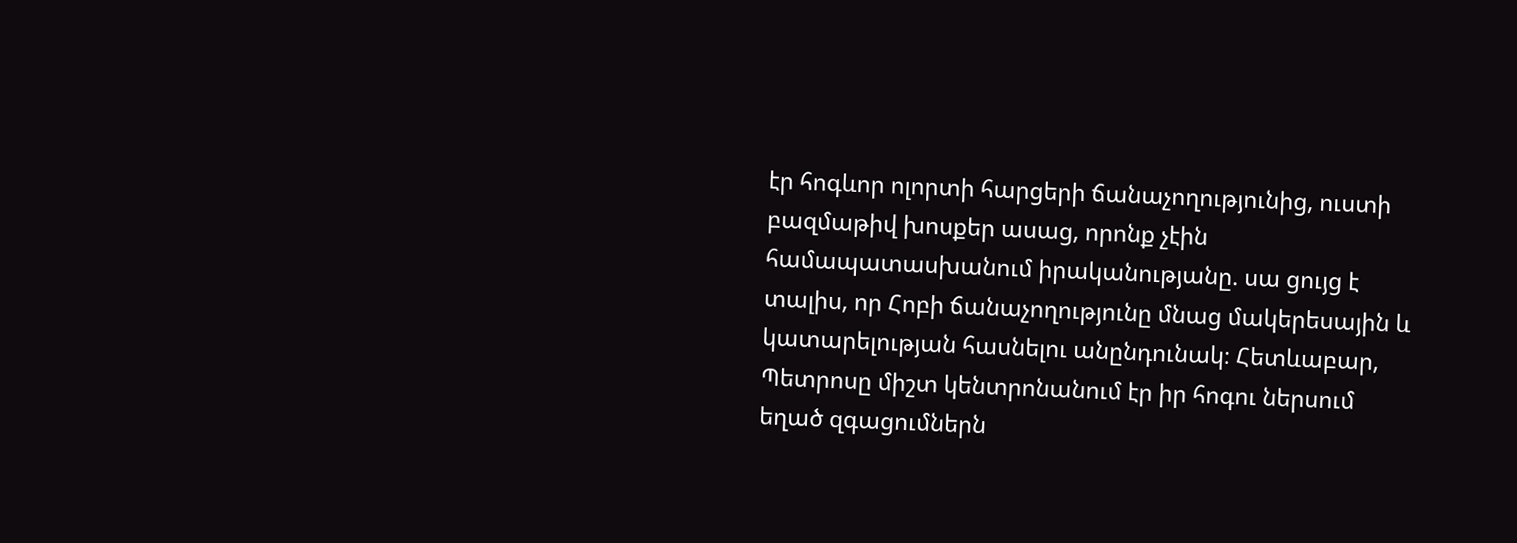էր հոգևոր ոլորտի հարցերի ճանաչողությունից, ուստի բազմաթիվ խոսքեր ասաց, որոնք չէին համապատասխանում իրականությանը. սա ցույց է տալիս, որ Հոբի ճանաչողությունը մնաց մակերեսային և կատարելության հասնելու անընդունակ։ Հետևաբար, Պետրոսը միշտ կենտրոնանում էր իր հոգու ներսում եղած զգացումներն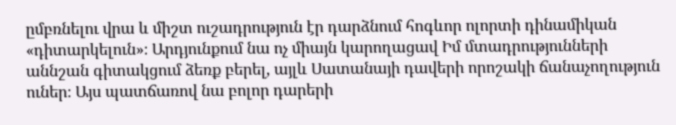ըմբռնելու վրա և միշտ ուշադրություն էր դարձնում հոգևոր ոլորտի դինամիկան «դիտարկելուն»։ Արդյունքում նա ոչ միայն կարողացավ Իմ մտադրությունների աննշան գիտակցում ձեռք բերել, այլև Սատանայի դավերի որոշակի ճանաչողություն ուներ։ Այս պատճառով նա բոլոր դարերի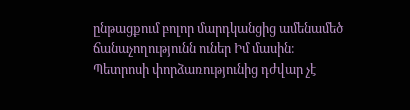ընթացքում բոլոր մարդկանցից ամենամեծ ճանաչողությունն ուներ Իմ մասին։
Պետրոսի փորձառությունից դժվար չէ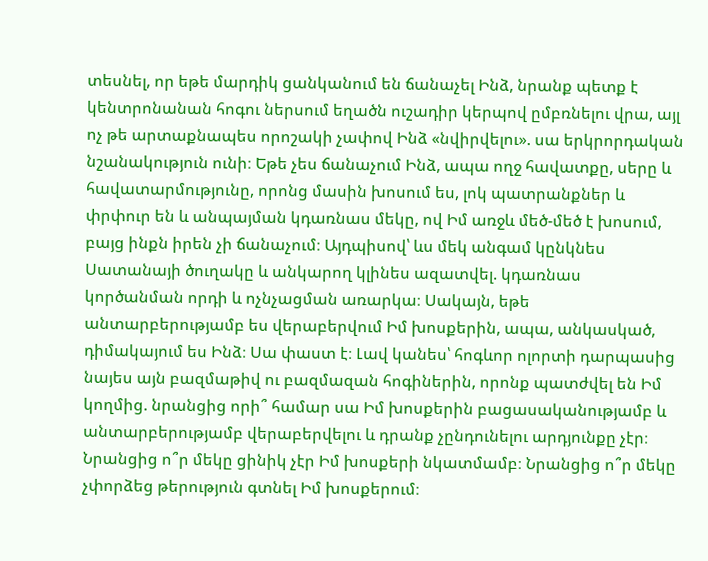տեսնել, որ եթե մարդիկ ցանկանում են ճանաչել Ինձ, նրանք պետք է կենտրոնանան հոգու ներսում եղածն ուշադիր կերպով ըմբռնելու վրա, այլ ոչ թե արտաքնապես որոշակի չափով Ինձ «նվիրվելու». սա երկրորդական նշանակություն ունի։ Եթե չես ճանաչում Ինձ, ապա ողջ հավատքը, սերը և հավատարմությունը, որոնց մասին խոսում ես, լոկ պատրանքներ և փրփուր են և անպայման կդառնաս մեկը, ով Իմ առջև մեծ-մեծ է խոսում, բայց ինքն իրեն չի ճանաչում։ Այդպիսով՝ ևս մեկ անգամ կընկնես Սատանայի ծուղակը և անկարող կլինես ազատվել. կդառնաս կործանման որդի և ոչնչացման առարկա։ Սակայն, եթե անտարբերությամբ ես վերաբերվում Իմ խոսքերին, ապա, անկասկած, դիմակայում ես Ինձ։ Սա փաստ է։ Լավ կանես՝ հոգևոր ոլորտի դարպասից նայես այն բազմաթիվ ու բազմազան հոգիներին, որոնք պատժվել են Իմ կողմից. նրանցից որի՞ համար սա Իմ խոսքերին բացասականությամբ և անտարբերությամբ վերաբերվելու և դրանք չընդունելու արդյունքը չէր։ Նրանցից ո՞ր մեկը ցինիկ չէր Իմ խոսքերի նկատմամբ։ Նրանցից ո՞ր մեկը չփորձեց թերություն գտնել Իմ խոսքերում։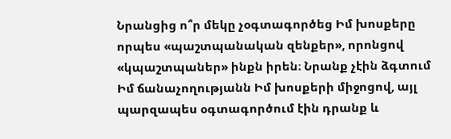Նրանցից ո՞ր մեկը չօգտագործեց Իմ խոսքերը որպես «պաշտպանական զենքեր», որոնցով «կպաշտպաներ» ինքն իրեն։ Նրանք չէին ձգտում Իմ ճանաչողությանն Իմ խոսքերի միջոցով, այլ պարզապես օգտագործում էին դրանք և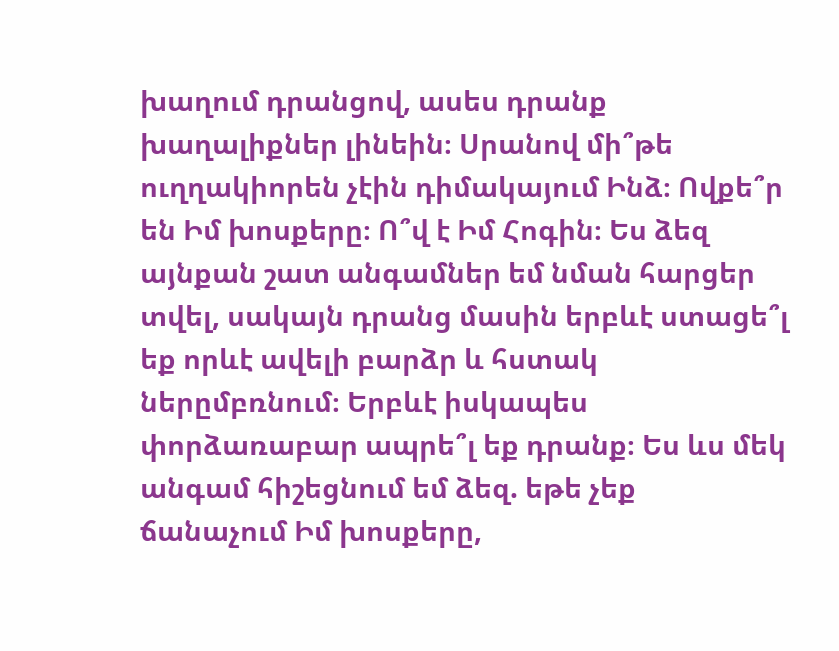խաղում դրանցով, ասես դրանք խաղալիքներ լինեին։ Սրանով մի՞թե ուղղակիորեն չէին դիմակայում Ինձ։ Ովքե՞ր են Իմ խոսքերը։ Ո՞վ է Իմ Հոգին։ Ես ձեզ այնքան շատ անգամներ եմ նման հարցեր տվել, սակայն դրանց մասին երբևէ ստացե՞լ եք որևէ ավելի բարձր և հստակ ներըմբռնում։ Երբևէ իսկապես փորձառաբար ապրե՞լ եք դրանք։ Ես ևս մեկ անգամ հիշեցնում եմ ձեզ. եթե չեք ճանաչում Իմ խոսքերը,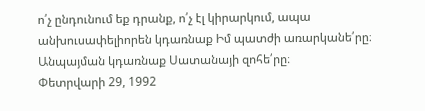ո՛չ ընդունում եք դրանք, ո՛չ էլ կիրարկում, ապա անխուսափելիորեն կդառնաք Իմ պատժի առարկանե՛րը։ Անպայման կդառնաք Սատանայի զոհե՛րը։
Փետրվարի 29, 1992